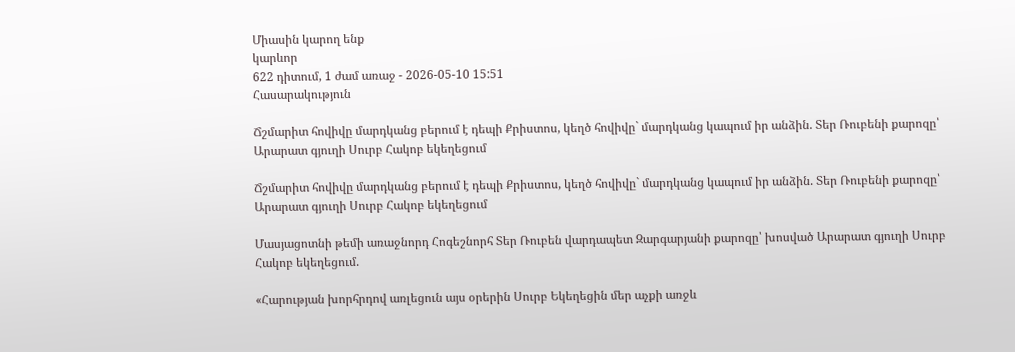Միասին կարող ենք
կարևոր
622 դիտում, 1 ժամ առաջ - 2026-05-10 15:51
Հասարակություն

Ճշմարիտ հովիվը մարդկանց բերում է դեպի Քրիստոս, կեղծ հովիվը` մարդկանց կապում իր անձին. Տեր Ռուբենի քարոզը՝ Արարատ գյուղի Սուրբ Հակոբ եկեղեցում

Ճշմարիտ հովիվը մարդկանց բերում է դեպի Քրիստոս, կեղծ հովիվը` մարդկանց կապում իր անձին. Տեր Ռուբենի քարոզը՝ Արարատ գյուղի Սուրբ Հակոբ եկեղեցում

Մասյացոտնի թեմի առաջնորդ Հոգեշնորհ Տեր Ռուբեն վարդապետ Զարգարյանի քարոզը՝ խոսված Արարատ գյուղի Սուրբ Հակոբ եկեղեցում.

«Հարության խորհրդով առլեցուն այս օրերին Սուրբ Եկեղեցին մեր աչքի առջև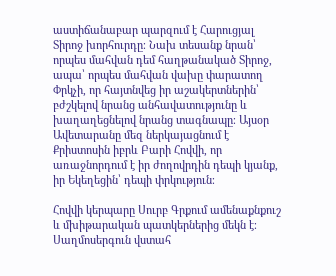աստիճանաբար պարզում է Հարուցյալ Տիրոջ խորհուրդը։ Նախ տեսանք նրան՝ որպես մահվան դեմ հաղթանակած Տիրոջ, ապա՝ որպես մահվան վախը փարատող Փրկչի, որ հայտնվեց իր աշակերտներին՝ բժշկելով նրանց անհավատությունը և խաղաղեցնելով նրանց տագնապը։ Այսօր Ավետարանը մեզ ներկայացնում է Քրիստոսին իբրև Բարի Հովվի, որ առաջնորդում է իր ժողովրդին դեպի կյանք, իր Եկեղեցին՝ դեպի փրկություն։

Հովվի կերպարը Սուրբ Գրքում ամենաքնքուշ և մխիթարական պատկերներից մեկն է։ Սաղմոսերգուն վստահ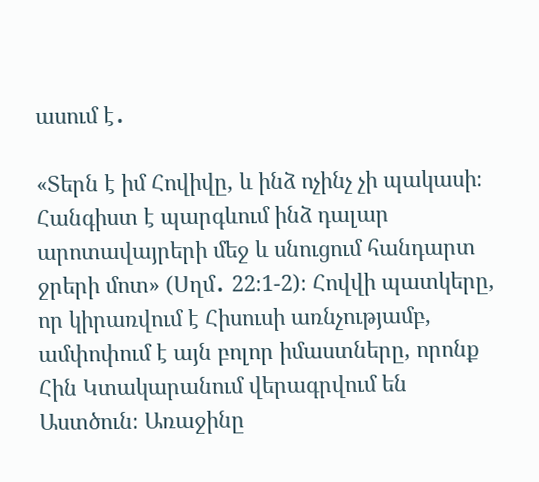ասում է․

«Տերն է իմ Հովիվը, և ինձ ոչինչ չի պակասի։ Հանգիստ է պարգևում ինձ դալար արոտավայրերի մեջ և սնուցում հանդարտ ջրերի մոտ» (Սղմ․ 22։1-2)։ Հովվի պատկերը, որ կիրառվում է Հիսուսի առնչությամբ, ամփոփում է այն բոլոր իմաստները, որոնք Հին Կտակարանում վերագրվում են Աստծուն։ Առաջինը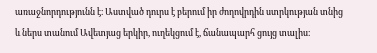առաջնորդությունն է։ Աստված դուրս է բերում իր ժողովրդին ստրկության տնից և ներս տանում Ավետյաց երկիր, ուղեկցում է, ճանապարհ ցույց տալիս։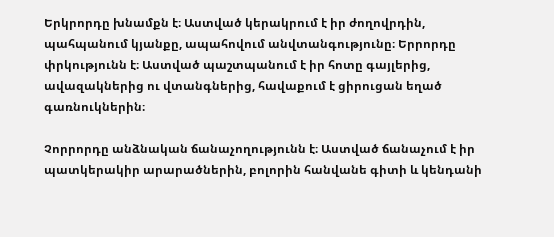Երկրորդը խնամքն է։ Աստված կերակրում է իր ժողովրդին, պահպանում կյանքը, ապահովում անվտանգությունը։ Երրորդը փրկությունն է։ Աստված պաշտպանում է իր հոտը գայլերից, ավազակներից ու վտանգներից, հավաքում է ցիրուցան եղած գառնուկներին։

Չորրորդը անձնական ճանաչողությունն է։ Աստված ճանաչում է իր պատկերակիր արարածներին, բոլորին հանվանե գիտի և կենդանի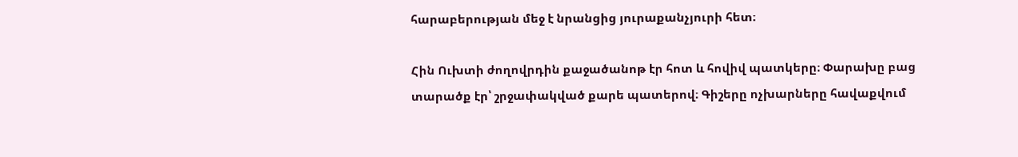հարաբերության մեջ է նրանցից յուրաքանչյուրի հետ։

Հին Ուխտի ժողովրդին քաջածանոթ էր հոտ և հովիվ պատկերը։ Փարախը բաց տարածք էր՝ շրջափակված քարե պատերով։ Գիշերը ոչխարները հավաքվում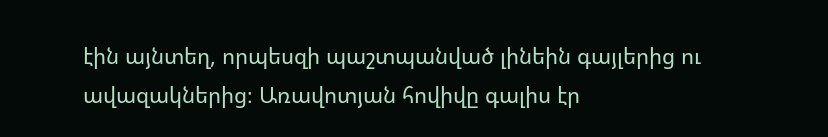էին այնտեղ, որպեսզի պաշտպանված լինեին գայլերից ու ավազակներից։ Առավոտյան հովիվը գալիս էր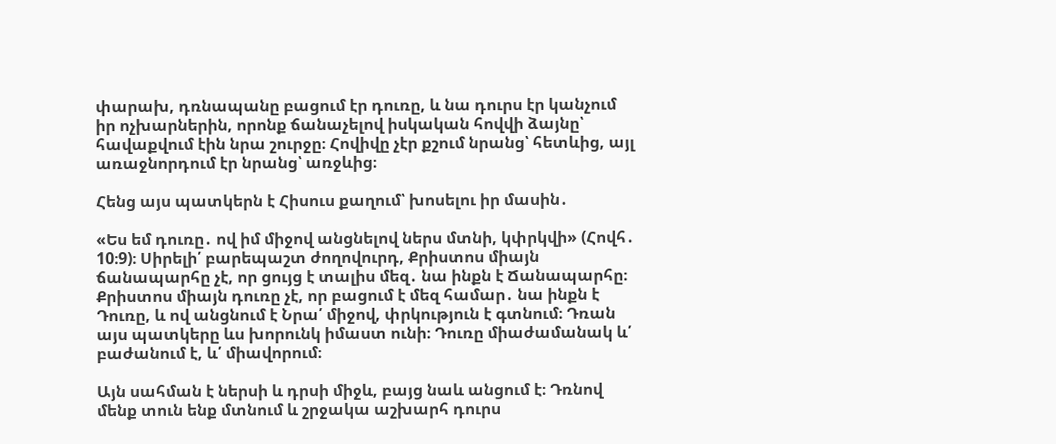փարախ, դռնապանը բացում էր դուռը, և նա դուրս էր կանչում իր ոչխարներին, որոնք ճանաչելով իսկական հովվի ձայնը՝ հավաքվում էին նրա շուրջը։ Հովիվը չէր քշում նրանց՝ հետևից, այլ առաջնորդում էր նրանց՝ առջևից։

Հենց այս պատկերն է Հիսուս քաղում՝ խոսելու իր մասին․

«Ես եմ դուռը․ ով իմ միջով անցնելով ներս մտնի, կփրկվի» (Հովհ․ 10։9)։ Սիրելի՛ բարեպաշտ ժողովուրդ, Քրիստոս միայն ճանապարհը չէ, որ ցույց է տալիս մեզ․ նա ինքն է Ճանապարհը։ Քրիստոս միայն դուռը չէ, որ բացում է մեզ համար․ նա ինքն է Դուռը, և ով անցնում է Նրա՛ միջով, փրկություն է գտնում։ Դռան այս պատկերը ևս խորունկ իմաստ ունի։ Դուռը միաժամանակ և՛ բաժանում է, և՛ միավորում։

Այն սահման է ներսի և դրսի միջև, բայց նաև անցում է։ Դռնով մենք տուն ենք մտնում և շրջակա աշխարհ դուրս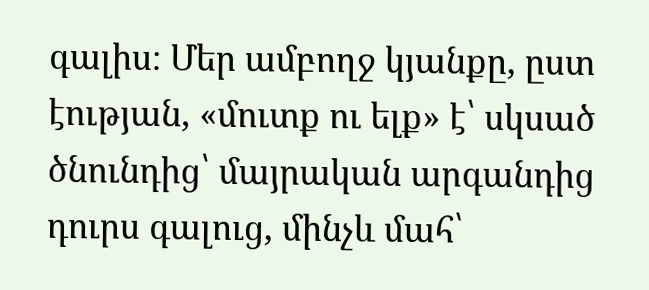գալիս։ Մեր ամբողջ կյանքը, ըստ էության, «մուտք ու ելք» է՝ սկսած ծնունդից՝ մայրական արգանդից դուրս գալուց, մինչև մահ՝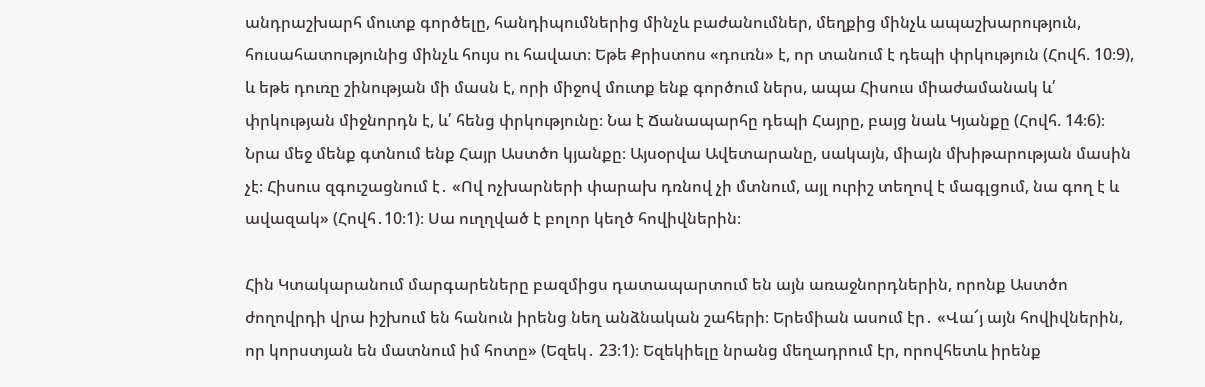անդրաշխարհ մուտք գործելը, հանդիպումներից մինչև բաժանումներ, մեղքից մինչև ապաշխարություն, հուսահատությունից մինչև հույս ու հավատ։ Եթե Քրիստոս «դուռն» է, որ տանում է դեպի փրկություն (Հովհ. 10։9), և եթե դուռը շինության մի մասն է, որի միջով մուտք ենք գործում ներս, ապա Հիսուս միաժամանակ և՛ փրկության միջնորդն է, և՛ հենց փրկությունը։ Նա է Ճանապարհը դեպի Հայրը, բայց նաև Կյանքը (Հովհ. 14։6)։ Նրա մեջ մենք գտնում ենք Հայր Աստծո կյանքը։ Այսօրվա Ավետարանը, սակայն, միայն մխիթարության մասին չէ։ Հիսուս զգուշացնում է․ «Ով ոչխարների փարախ դռնով չի մտնում, այլ ուրիշ տեղով է մագլցում, նա գող է և ավազակ» (Հովհ․10։1)։ Սա ուղղված է բոլոր կեղծ հովիվներին։

Հին Կտակարանում մարգարեները բազմիցս դատապարտում են այն առաջնորդներին, որոնք Աստծո ժողովրդի վրա իշխում են հանուն իրենց նեղ անձնական շահերի։ Երեմիան ասում էր․ «Վա՜յ այն հովիվներին, որ կորստյան են մատնում իմ հոտը» (Եզեկ․ 23։1)։ Եզեկիելը նրանց մեղադրում էր, որովհետև իրենք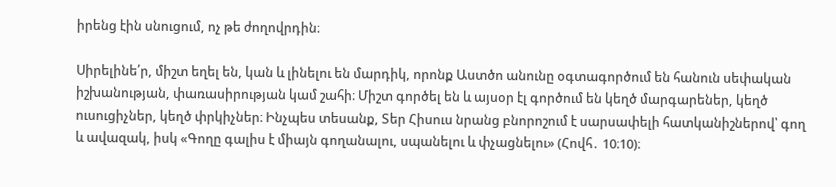իրենց էին սնուցում, ոչ թե ժողովրդին։

Սիրելինե՛ր, միշտ եղել են, կան և լինելու են մարդիկ, որոնք Աստծո անունը օգտագործում են հանուն սեփական իշխանության, փառասիրության կամ շահի։ Միշտ գործել են և այսօր էլ գործում են կեղծ մարգարեներ, կեղծ ուսուցիչներ, կեղծ փրկիչներ։ Ինչպես տեսանք, Տեր Հիսուս նրանց բնորոշում է սարսափելի հատկանիշներով՝ գող և ավազակ, իսկ «Գողը գալիս է միայն գողանալու, սպանելու և փչացնելու» (Հովհ․ 10։10)։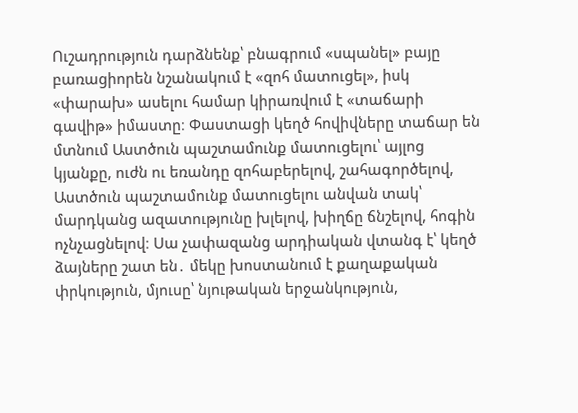Ուշադրություն դարձնենք՝ բնագրում «սպանել» բայը բառացիորեն նշանակում է «զոհ մատուցել», իսկ «փարախ» ասելու համար կիրառվում է «տաճարի գավիթ» իմաստը։ Փաստացի կեղծ հովիվները տաճար են մտնում Աստծուն պաշտամունք մատուցելու՝ այլոց կյանքը, ուժն ու եռանդը զոհաբերելով, շահագործելով, Աստծուն պաշտամունք մատուցելու անվան տակ՝ մարդկանց ազատությունը խլելով, խիղճը ճնշելով, հոգին ոչնչացնելով։ Սա չափազանց արդիական վտանգ է՝ կեղծ ձայները շատ են․ մեկը խոստանում է քաղաքական փրկություն, մյուսը՝ նյութական երջանկություն,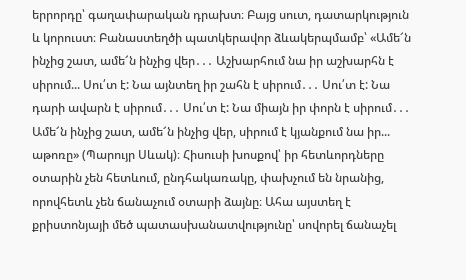երրորդը՝ գաղափարական դրախտ։ Բայց սուտ, դատարկություն և կորուստ։ Բանաստեղծի պատկերավոր ձևակերպմամբ՝ «Ամե՜ն ինչից շատ, ամե՜ն ինչից վեր․․․ Աշխարհում նա իր աշխարհն է սիրում... Սու՛տ է: Նա այնտեղ իր շահն է սիրում․․․ Սու՛տ է: Նա դարի ավարն է սիրում․․․ Սու՛տ է: Նա միայն իր փորն է սիրում․․․ Ամե՜ն ինչից շատ, ամե՜ն ինչից վեր, սիրում է կյանքում նա իր... աթոռը» (Պարույր Սևակ)։ Հիսուսի խոսքով՝ իր հետևորդները օտարին չեն հետևում, ընդհակառակը, փախչում են նրանից, որովհետև չեն ճանաչում օտարի ձայնը։ Ահա այստեղ է քրիստոնյայի մեծ պատասխանատվությունը՝ սովորել ճանաչել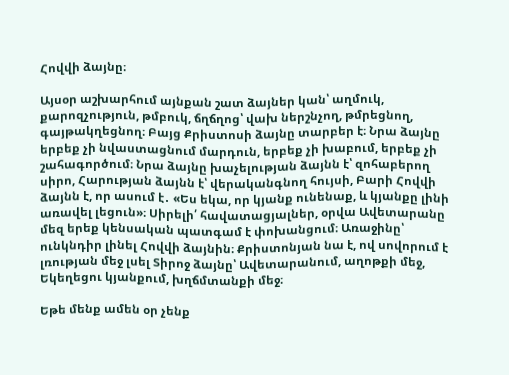Հովվի ձայնը։

Այսօր աշխարհում այնքան շատ ձայներ կան՝ աղմուկ, քարոզչություն, թմբուկ, ճղճղոց՝ վախ ներշնչող, թմրեցնող, գայթակղեցնող։ Բայց Քրիստոսի ձայնը տարբեր է։ Նրա ձայնը երբեք չի նվաստացնում մարդուն, երբեք չի խաբում, երբեք չի շահագործում։ Նրա ձայնը խաչելության ձայնն է՝ զոհաբերող սիրո, Հարության ձայնն է՝ վերականգնող հույսի, Բարի Հովվի ձայնն է, որ ասում է․ «Ես եկա, որ կյանք ունենաք, և կյանքը լինի առավել լեցուն»։ Սիրելի՛ հավատացյալներ, օրվա Ավետարանը մեզ երեք կենսական պատգամ է փոխանցում։ Առաջինը՝ ունկնդիր լինել Հովվի ձայնին։ Քրիստոնյան նա է, ով սովորում է լռության մեջ լսել Տիրոջ ձայնը՝ Ավետարանում, աղոթքի մեջ, Եկեղեցու կյանքում, խղճմտանքի մեջ։

Եթե մենք ամեն օր չենք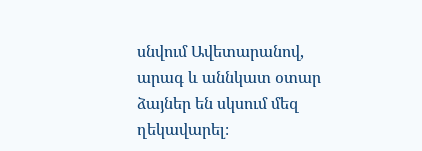սնվում Ավետարանով, արագ և աննկատ օտար ձայներ են սկսում մեզ ղեկավարել։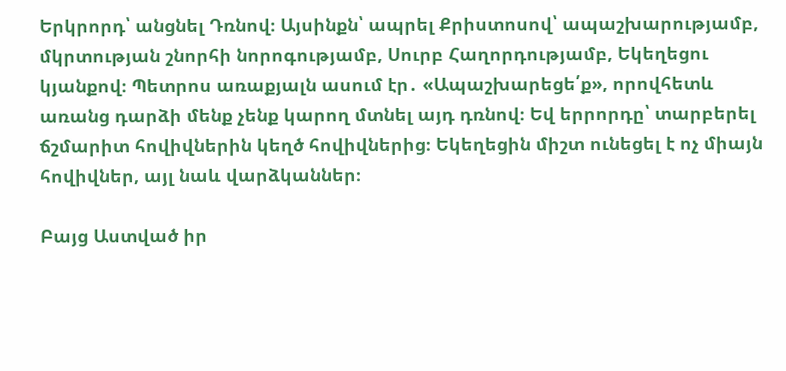Երկրորդ՝ անցնել Դռնով։ Այսինքն՝ ապրել Քրիստոսով՝ ապաշխարությամբ, մկրտության շնորհի նորոգությամբ, Սուրբ Հաղորդությամբ, Եկեղեցու կյանքով։ Պետրոս առաքյալն ասում էր․ «Ապաշխարեցե՛ք», որովհետև առանց դարձի մենք չենք կարող մտնել այդ դռնով։ Եվ երրորդը՝ տարբերել ճշմարիտ հովիվներին կեղծ հովիվներից։ Եկեղեցին միշտ ունեցել է ոչ միայն հովիվներ, այլ նաև վարձկաններ։

Բայց Աստված իր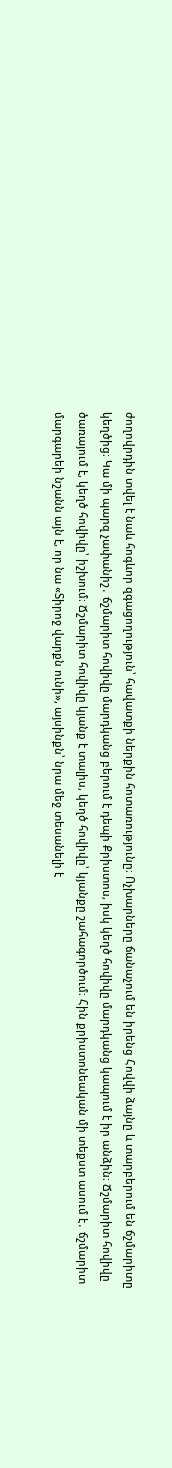ժողովրդին տվել է նաև հոգևոր զգացողություն՝ հավատքի ներքին հոտառությունը։ Ոչխարները ճանաչում են իրենց Հովվի ձայնը և տարբերում են ճշմարիտը կեղծից։ Կա մի պարզ չափանիշ․ ճշմարիտ հովիվը մարդկանց բերում է դեպի Քրիստոս, իսկ կեղծ հովիվը մարդկանց կապում է իր անձին։ Ճշմարիտ հովիվը ծառայում է, կեղծ հովիվը՝ իշխում։ Ճշմարիտ հովիվը կյանք է տալիս, կեղծ հովիվը՝ կյանքը շահագործում։ Հին քրիստոնեական մի տեքստ ասում է․ ճշմարիտ մարգարեի նշանն այն է, որ նա «Տիրոջ վարքն ունի», այսինքն՝ նրա մեջ տեսանելի է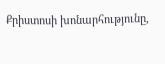Քրիստոսի խոնարհությունը,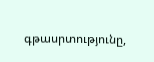գթասրտությունը,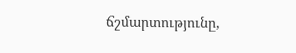ճշմարտությունը,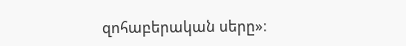զոհաբերական սերը»։